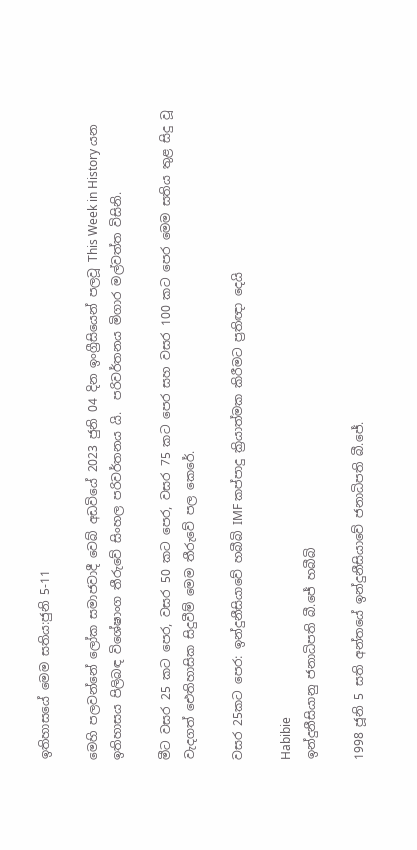ඉතිහාසයේ මෙම සතිය:ජුනි 5-11

මෙහි පලවන්නේ ලෝක සමාජවාදී වෙබ් අඩවියේ 2023 ජුනි 04 දින ඉංග්‍රීසියෙන් පලවූ This Week in History යන ඉතිහාසය පිලිබඳ විශේෂාංග තීරුවේ සිංහල පරිවර්තනය යි.  පරිවර්තනය මිගාර මල්වත්ත විසිනි.

මීට වසර 25 කට පෙර, වසර 50 කට පෙර, වසර 75 කට පෙර සහ වසර 100 කට පෙර මෙම සතිය තුළ සිදු වූ වැදගත් ඓතිහාසික සිදුවීම් මෙම තීරුවේ පල කෙරේ.

වසර 25කට පෙර: ඉන්දුනීසියාවේ හබීබි IMF කප්පාදු ක්‍රියාත්මක කිරීමට ප්‍රතිඥා දෙයි

Habibie
ඉන්දුනීසියානු ජනාධිපති බී.ජේ හබීබි

1998 ජූනි 5 සති අන්තයේ ඉන්දුනීසියාවේ ජනාධිපති බී.ජේ.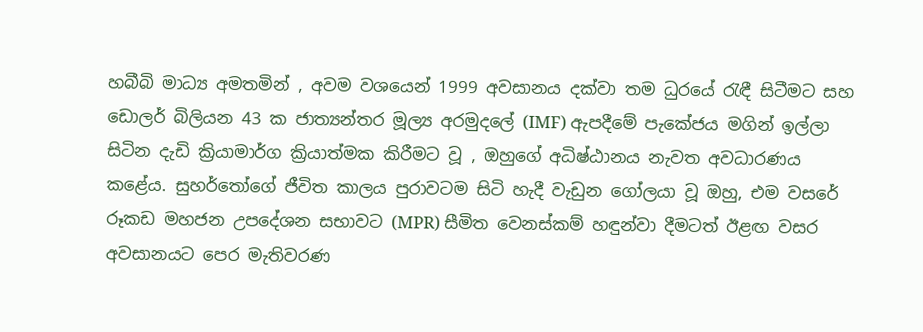හබීබි මාධ්‍ය අමතමින් , අවම වශයෙන් 1999 අවසානය දක්වා තම ධුරයේ රැඳී සිටීමට සහ ඩොලර් බිලියන 43 ක ජාත්‍යන්තර මූල්‍ය අරමුදලේ (IMF) ඇපදීමේ පැකේජය මගින් ඉල්ලා සිටින දැඩි ක්‍රියාමාර්ග ක්‍රියාත්මක කිරීමට වූ , ඔහුගේ අධිෂ්ඨානය නැවත අවධාරණය කළේය. සුහර්තෝගේ ජීවිත කාලය පුරාවටම සිටි හැදී වැඩුන ගෝලයා වූ ඔහු, එම වසරේ රූකඩ මහජන උපදේශන සභාවට (MPR) සීමිත වෙනස්කම් හඳුන්වා දීමටත් ඊළඟ වසර අවසානයට පෙර මැතිවරණ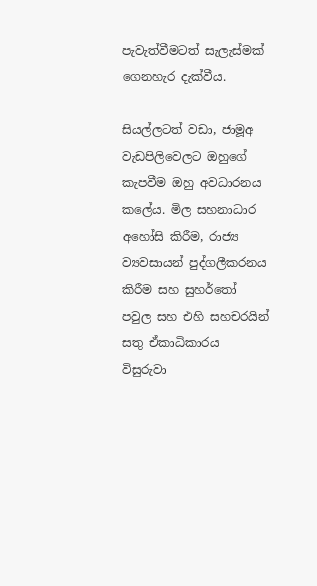පැවැත්වීමටත් සැලැස්මක් ගෙනහැර දැක්වීය.

සියල්ලටත් වඩා, ජාමූඅ වැඩපිලිවෙලට ඔහුගේ කැපවීම ඔහු අවධාරනය කලේය. මිල සහනාධාර අහෝසි කිරීම, රාජ්‍ය ව්‍යවසායන් පුද්ගලීකරනය කිරීම සහ සුහර්තෝ පවුල සහ එහි සහචරයින් සතු ඒකාධිකාරය විසුරුවා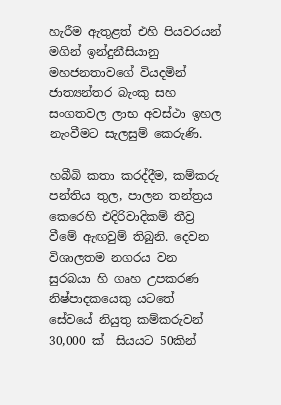හැරීම ඇතුළත් එහි පියවරයන් මගින් ඉන්දුනීසියානු මහජනතාවගේ වියදමින් ජාත්‍යන්තර බැංකු සහ සංගතවල ලාභ අවස්ථා ඉහල නැංවීමට සැලසුම් කෙරුණි.

හබීබි කතා කරද්දීම, කම්කරු පන්තිය තුල, පාලන තන්ත්‍රය කෙරෙහි එදිරිවාදිකම් තීව්‍ර වීමේ ඇඟවුම් තිබුනි. දෙවන විශාලතම නගරය වන සුරබයා හි ගෘහ උපකරණ නිෂ්පාදකයෙකු යටතේ සේවයේ නියුතු කම්කරුවන් 30,000 ක්  සියයට 50කින්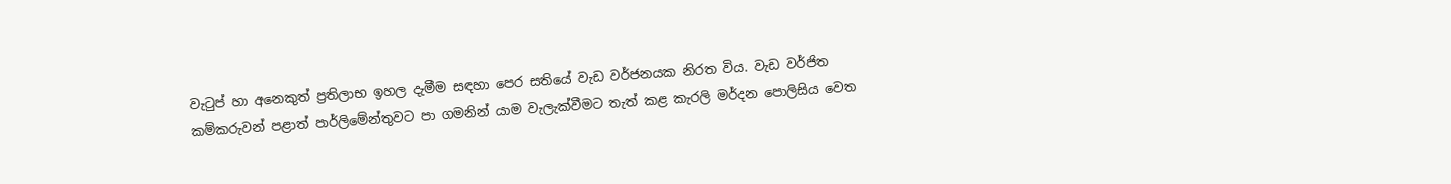වැටුප් හා අනෙකුත් ප්‍රතිලාභ ඉහල දැමීම සඳහා පෙර සතියේ වැඩ වර්ජනයක නිරත විය. වැඩ වර්ජිත කම්කරුවන් පළාත් පාර්ලිමේන්තුවට පා ගමනින් යාම වැලැක්වීමට තැත් කළ කැරලි මර්දන පොලිසිය වෙත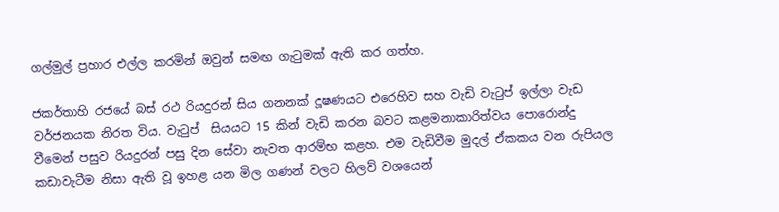ගල්මුල් ප්‍රහාර එල්ල කරමින් ඔවුන් සමඟ ගැටුමක් ඇති කර ගත්හ.

ජකර්තාහි රජයේ බස් රථ රියදුරන් සිය ගනනක් දූෂණයට එරෙහිව සහ වැඩි වැටුප් ඉල්ලා වැඩ වර්ජනයක නිරත විය. වැටුප්  සියයට 15 කින් වැඩි කරන බවට කළමනාකාරිත්වය පොරොන්දු වීමෙන් පසුව රියදුරන් පසු දින සේවා නැවත ආරම්භ කළහ. එම වැඩිවීම මුදල් ඒකකය වන රුපියල කඩාවැටීම නිසා ඇති වූ ඉහළ යන මිල ගණන් වලට හිලව් වශයෙන්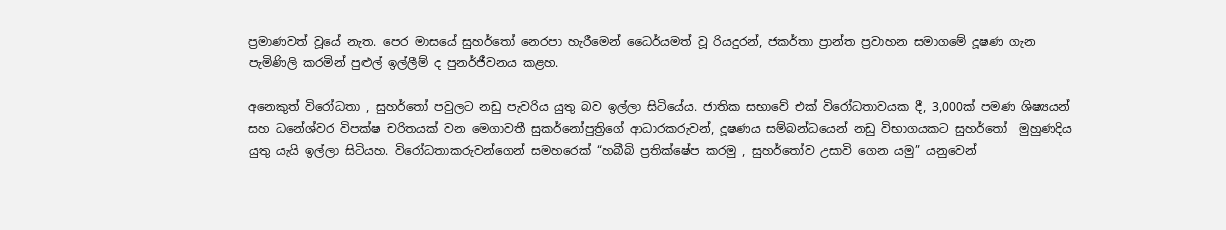ප්‍රමාණවත් වූයේ නැත. පෙර මාසයේ සුහර්තෝ නෙරපා හැරීමෙන් ධෛර්යමත් වූ රියදුරන්, ජකර්තා ප්‍රාන්ත ප්‍රවාහන සමාගමේ දූෂණ ගැන පැමිණිලි කරමින් පුළුල් ඉල්ලීම් ද පුනර්ජීවනය කළහ.

අනෙකුත් විරෝධතා , සුහර්තෝ පවුලට නඩු පැවරිය යුතු බව ඉල්ලා සිටියේය. ජාතික සභාවේ එක් විරෝධතාවයක දී, 3,000ක් පමණ ශිෂ්‍යයන් සහ ධනේශ්වර විපක්ෂ චරිතයක් වන මෙගාවතී සුකර්නෝපුත්‍රිගේ ආධාරකරුවන්, දූෂණය සම්බන්ධයෙන් නඩු විභාගයකට සුහර්තෝ  මුහුණදිය යුතු යැයි ඉල්ලා සිටියහ. විරෝධතාකරුවන්ගෙන් සමහරෙක් “හබීබි ප්‍රතික්ෂේප කරමු , සුහර්තෝව උසාවි ගෙන යමු” යනුවෙන්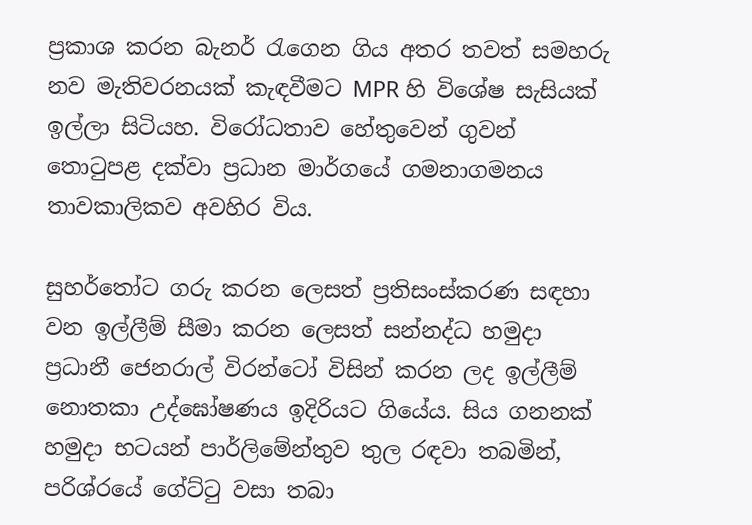ප්‍රකාශ කරන බැනර් රැගෙන ගිය අතර තවත් සමහරු නව මැතිවරනයක් කැඳවීමට MPR හි විශේෂ සැසියක් ඉල්ලා සිටියහ. විරෝධතාව හේතුවෙන් ගුවන් තොටුපළ දක්වා ප්‍රධාන මාර්ගයේ ගමනාගමනය තාවකාලිකව අවහිර විය.

සුහර්තෝට ගරු කරන ලෙසත් ප්‍රතිසංස්කරණ සඳහා වන ඉල්ලීම් සීමා කරන ලෙසත් සන්නද්ධ හමුදා ප්‍රධානී ජෙනරාල් විරන්ටෝ විසින් කරන ලද ඉල්ලීම් නොතකා උද්ඝෝෂණය ඉදිරියට ගියේය. සිය ගනනක් හමුදා භටයන් පාර්ලිමේන්තුව තුල රඳවා තබමින්, පරිශ්රයේ ගේට්ටු වසා තබා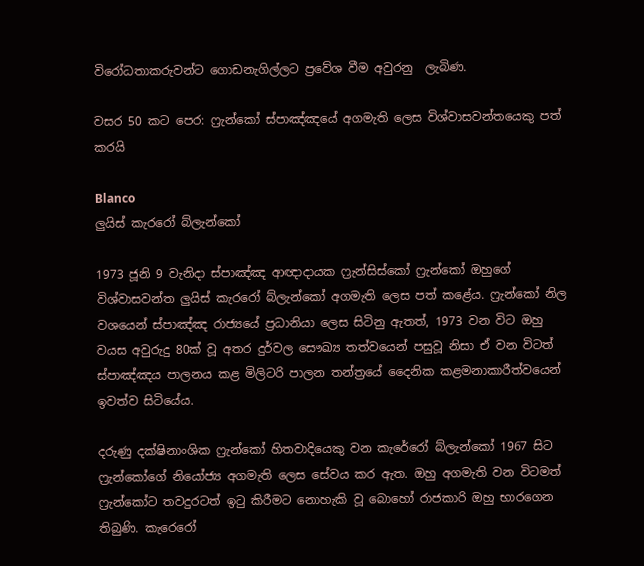විරෝධතාකරුවන්ට ගොඩනැගිල්ලට ප්‍රවේශ වීම අවුරනු  ලැබිණ.

වසර 50 කට පෙර: ෆ්‍රැන්කෝ ස්පාඤ්ඤයේ අගමැති ලෙස විශ්වාසවන්තයෙකු පත් කරයි

Blanco
ලුයිස් කැරරෝ බ්ලැන්කෝ

1973 ජූනි 9 වැනිදා ස්පාඤ්ඤ ආඥාදායක ෆ්‍රැන්සිස්කෝ ෆ්‍රැන්කෝ ඔහුගේ විශ්වාසවන්ත ලුයිස් කැරරෝ බ්ලැන්කෝ අගමැති ලෙස පත් කළේය. ෆ්‍රැන්කෝ නිල වශයෙන් ස්පාඤ්ඤ රාජ්‍යයේ ප්‍රධානියා ලෙස සිටිනු ඇතත්, 1973 වන විට ඔහු වයස අවුරුදු 80ක් වූ අතර දුර්වල සෞඛ්‍ය තත්වයෙන් පසුවූ නිසා ඒ වන විටත් ස්පාඤ්ඤය පාලනය කළ මිලිටරි පාලන තන්ත්‍රයේ දෛනික කළමනාකාරීත්වයෙන් ඉවත්ව සිටියේය.

දරුණු දක්ෂිනාංශික ෆ්‍රැන්කෝ හිතවාදියෙකු වන කැරේරෝ බ්ලැන්කෝ 1967 සිට ෆ්‍රැන්කෝගේ නියෝජ්‍ය අගමැති ලෙස සේවය කර ඇත. ඔහු අගමැති වන විටමත් ෆ්‍රැන්කෝට තවදුරටත් ඉටු කිරීමට නොහැකි වූ බොහෝ රාජකාරි ඔහු භාරගෙන තිබුණි. කැරෙරෝ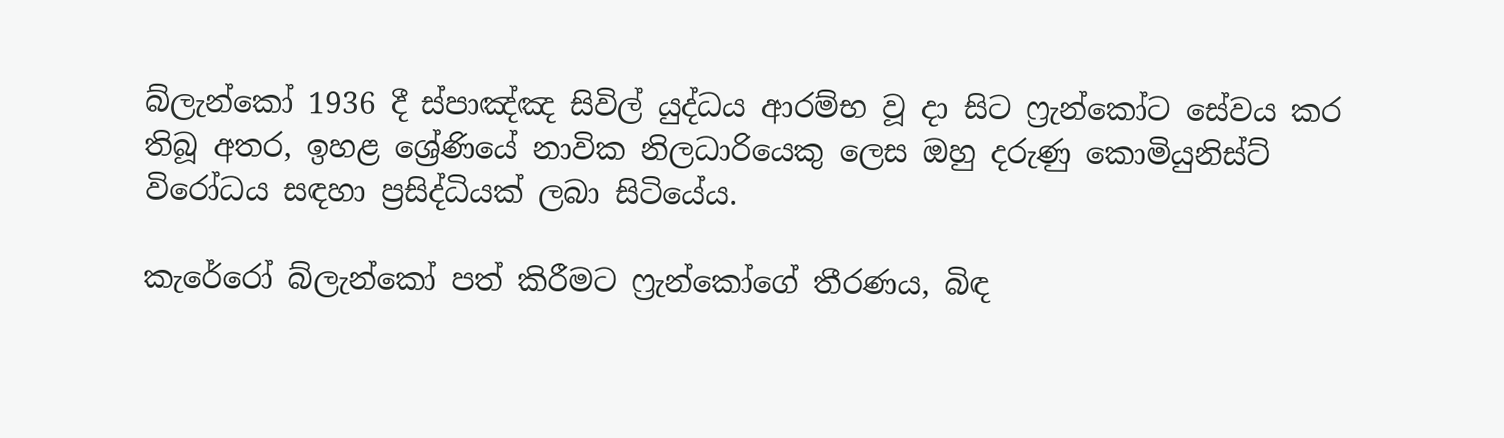බ්ලැන්කෝ 1936 දී ස්පාඤ්ඤ සිවිල් යුද්ධය ආරම්භ වූ දා සිට ෆ්‍රැන්කෝට සේවය කර තිබූ අතර, ඉහළ ශ්‍රේණියේ නාවික නිලධාරියෙකු ලෙස ඔහු දරුණු කොමියුනිස්ට් විරෝධය සඳහා ප්‍රසිද්ධියක් ලබා සිටියේය.

කැරේරෝ බ්ලැන්කෝ පත් කිරීමට ෆ්‍රැන්කෝගේ තීරණය, බිඳ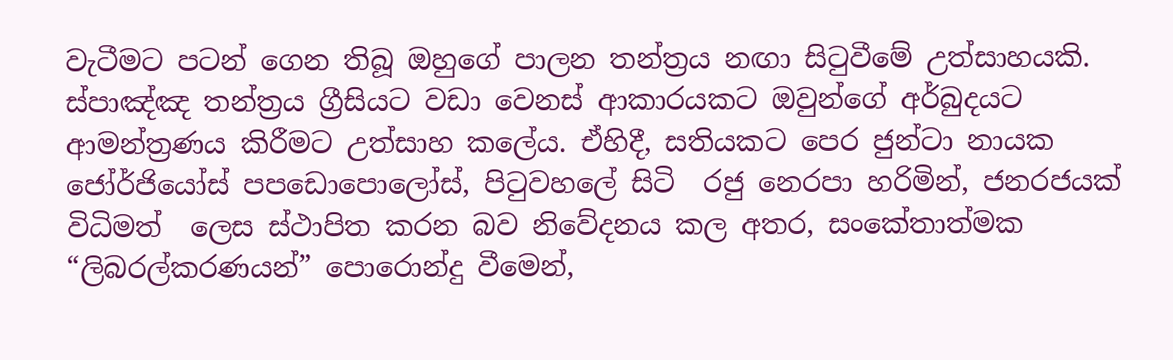වැටීමට පටන් ගෙන තිබූ ඔහුගේ පාලන තන්ත්‍රය නඟා සිටුවීමේ උත්සාහයකි. ස්පාඤ්ඤ තන්ත්‍රය ග්‍රීසියට වඩා වෙනස් ආකාරයකට ඔවුන්ගේ අර්බුදයට ආමන්ත්‍රණය කිරීමට උත්සාහ කලේය. ඒහිදී, සතියකට පෙර ජුන්ටා නායක ජෝර්ජියෝස් පපඩොපොලෝස්, පිටුවහලේ සිටි  රජු නෙරපා හරිමින්, ජනරජයක් විධිමත්  ලෙස ස්ථාපිත කරන බව නිවේදනය කල අතර, සංකේතාත්මක “ලිබරල්කරණයන්” පොරොන්දු වීමෙන්,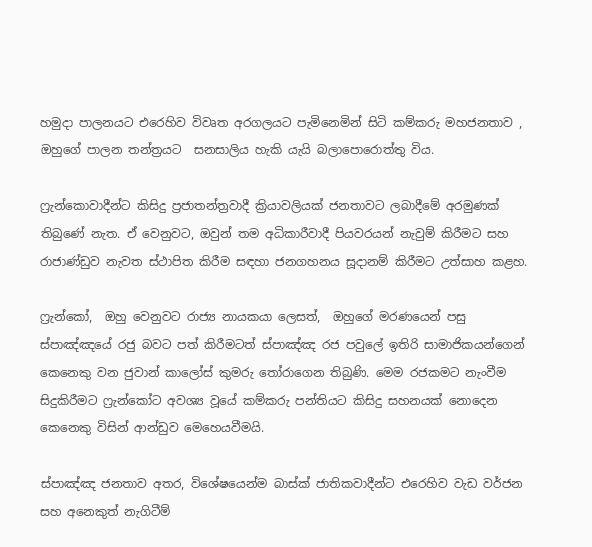හමුදා පාලනයට එරෙහිව විවෘත අරගලයට පැමිනෙමින් සිටි කම්කරු මහජනතාව , ඔහුගේ පාලන තන්ත්‍රයට  සනසාලිය හැකි යැයි බලාපොරොත්තු විය.

ෆ්‍රැන්කොවාදීන්ට කිසිදු ප්‍රජාතන්ත්‍රවාදී ක්‍රියාවලියක් ජනතාවට ලබාදීමේ අරමුණක් තිබුණේ නැත. ඒ වෙනුවට, ඔවුන් තම අධිකාරීවාදී පියවරයන් නැවුම් කිරීමට සහ රාජාණ්ඩුව නැවත ස්ථාපිත කිරීම සඳහා ජනගහනය සූදානම් කිරීමට උත්සාහ කළහ.

ෆ්‍රැන්කෝ,  ඔහු වෙනුවට රාජ්‍ය නායකයා ලෙසත්,  ඔහුගේ මරණයෙන් පසු ස්පාඤ්ඤයේ රජු බවට පත් කිරීමටත් ස්පාඤ්ඤ රජ පවුලේ ඉතිරි සාමාජිකයන්ගෙන් කෙනෙකු වන ජුවාන් කාලෝස් කුමරු තෝරාගෙන තිබුණි. මෙම රජකමට නැංවීම සිදුකිරීමට ෆ්‍රැන්කෝට අවශ්‍ය වූයේ කම්කරු පන්තියට කිසිදු සහනයක් නොදෙන කෙනෙකු විසින් ආන්ඩුව මෙහෙයවීමයි.

ස්පාඤ්ඤ ජනතාව අතර, විශේෂයෙන්ම බාස්ක් ජාතිකවාදීන්ට එරෙහිව වැඩ වර්ජන සහ අනෙකුත් නැගිටීම්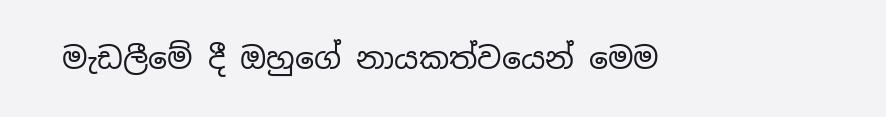මැඩලීමේ දී ඔහුගේ නායකත්වයෙන් මෙම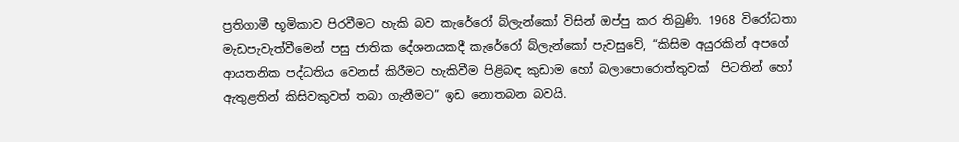ප්‍රතිගාමී භූමිකාව පිරවීමට හැකි බව කැරේරෝ බ්ලැන්කෝ විසින් ඔප්පු කර තිබුණි. 1968 විරෝධතා මැඩපැවැත්වීමෙන් පසු ජාතික දේශනයකදී කැරේරෝ බ්ලැන්කෝ පැවසුවේ, “කිසිම අයුරකින් අපගේ ආයතනික පද්ධතිය වෙනස් කිරීමට හැකිවීම පිළිබඳ කුඩාම හෝ බලාපොරොත්තුවක්  පිටතින් හෝ ඇතුළතින් කිසිවකුවත් තබා ගැනීමට” ඉඩ නොතබන බවයි.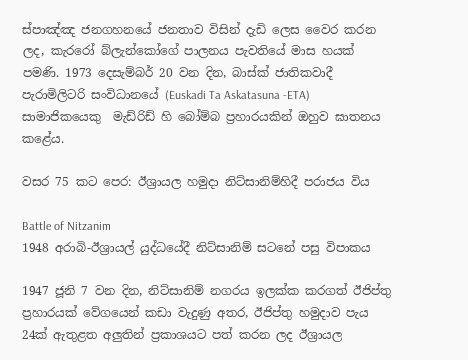ස්පාඤ්ඤ ජනගහනයේ ජනතාව විසින් දැඩි ලෙස වෛර කරන ලද, කැරරෝ බ්ලැන්කෝගේ පාලනය පැවතියේ මාස හයක් පමණි. 1973 දෙසැම්බර් 20 වන දින, බාස්ක් ජාතිකවාදී පැරාමිලිටරි සංවිධානයේ (Euskadi Ta Askatasuna -ETA) සාමාජිකයෙකු  මැඩ්රිඩ් හි බෝම්බ ප්‍රහාරයකින් ඔහුව ඝාතනය කළේය.

වසර 75 කට පෙර: ඊශ්‍රායල හමුදා නිට්සානිම්හිදී පරාජය විය

Battle of Nitzanim
1948 අරාබි-ඊශ්‍රායල් යුද්ධයේදී නිට්සානිම් සටනේ පසු විපාකය

1947 ජූනි 7 වන දින, නිට්සානිම් නගරය ඉලක්ක කරගත් ඊජිප්තු ප්‍රහාරයක් වේගයෙන් කඩා වැදුණු අතර, ඊජිප්තු හමුදාව පැය 24ක් ඇතුළත අලුතින් ප්‍රකාශයට පත් කරන ලද ඊශ්‍රායල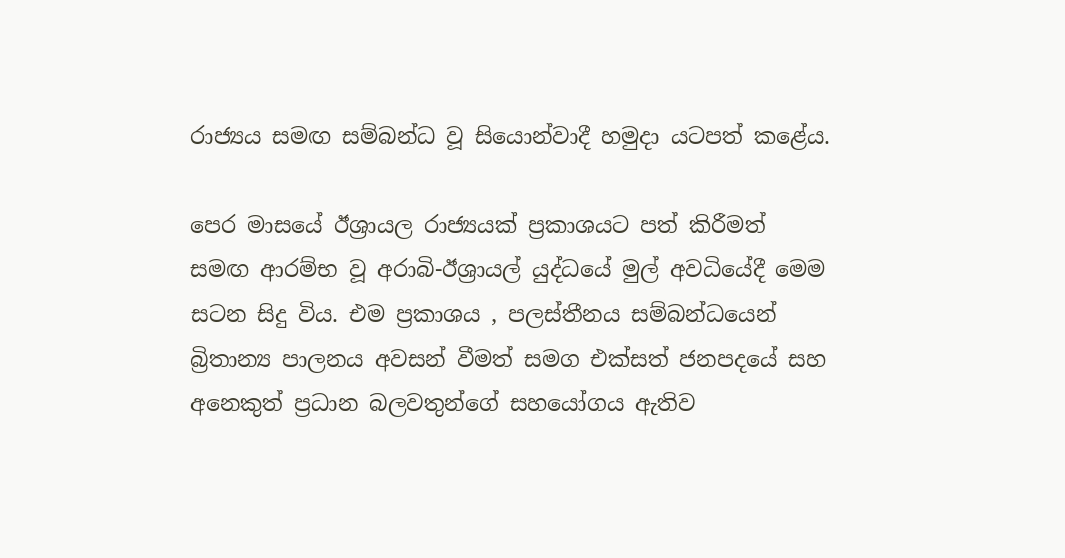රාජ්‍යය සමඟ සම්බන්ධ වූ සියොන්වාදී හමුදා යටපත් කළේය.

පෙර මාසයේ ඊශ්‍රායල රාජ්‍යයක් ප්‍රකාශයට පත් කිරීමත් සමඟ ආරම්භ වූ අරාබි-ඊශ්‍රායල් යුද්ධයේ මුල් අවධියේදී මෙම සටන සිදු විය. එම ප්‍රකාශය , පලස්තීනය සම්බන්ධයෙන් බ්‍රිතාන්‍ය පාලනය අවසන් වීමත් සමග එක්සත් ජනපදයේ සහ අනෙකුත් ප්‍රධාන බලවතුන්ගේ සහයෝගය ඇතිව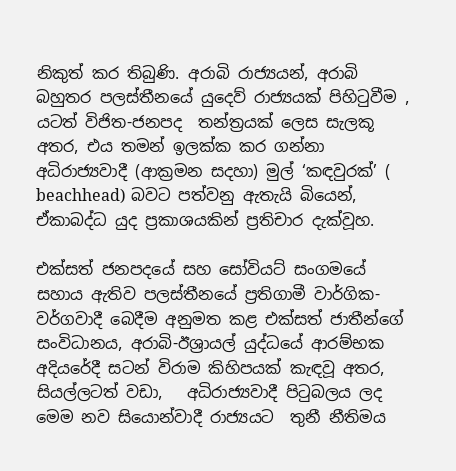නිකුත් කර තිබුණි. අරාබි රාජ්‍යයන්, අරාබි බහුතර පලස්තීනයේ යුදෙව් රාජ්‍යයක් පිහිටුවීම , යටත් විජිත-ජනපද  තන්ත්‍රයක් ලෙස සැලකූ  අතර, එය තමන් ඉලක්ක කර ගන්නා  අධිරාජ්‍යවාදී (ආක්‍රමන සදහා) මුල් ‘කඳවුරක්’ ( beachhead) බවට පත්වනු ඇතැයි බියෙන්, ඒකාබද්ධ යුද ප්‍රකාශයකින් ප්‍රතිචාර දැක්වූහ.

එක්සත් ජනපදයේ සහ සෝවියට් සංගමයේ සහාය ඇතිව පලස්තීනයේ ප්‍රතිගාමී වාර්ගික-වර්ගවාදී බෙදීම අනුමත කළ එක්සත් ජාතීන්ගේ සංවිධානය, අරාබි-ඊශ්‍රායල් යුද්ධයේ ආරම්භක අදියරේදී සටන් විරාම කිහිපයක් කැඳවූ අතර, සියල්ලටත් වඩා,   අධිරාජ්‍යවාදී පිටුබලය ලද මෙම නව සියොන්වාදී රාජ්‍යයට  තුනී නීතිමය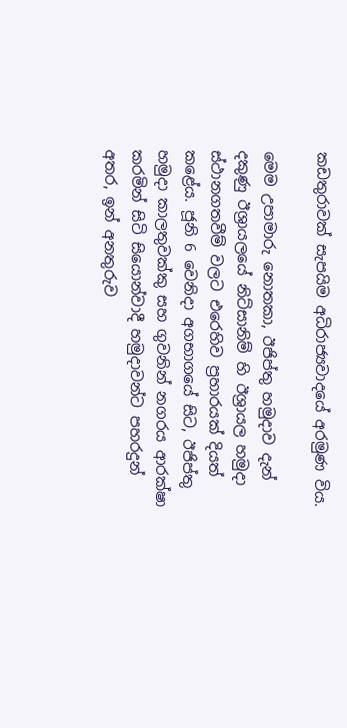කඩතුරාවක් සැපයිම අධිරාජ්‍යවාදයේ අරමුණ විය.

මෙම උපාමාරු නොතකා, ඊජිප්තු හමුදාව දැන්  දකුණු ඊශ්‍රායලයේ නිට්සානිම් හි ඊශ්‍රායල හමුදා ස්ථානගතවීම් වලට එරෙහිව ප්‍රහාරයක් දියත් කළේය. ජූනි 6 වෙනිදා අගභාගයේ සිට, ඊජිප්තු හමුදා කාලතුවක්කු සහ ගුවනින් නගරය ආරක්ෂා කරමින් සිටි සියොන්වාදී හමුදාවන්ට පහරදුන් අතර, ඉන් අනතුරුව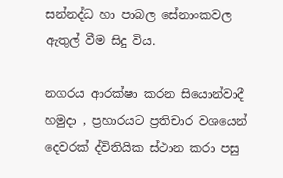සන්නද්ධ හා පාබල සේනාංකවල ඇතුල් වීම සිදු විය.

නගරය ආරක්ෂා කරන සියොන්වාදී හමුදා , ප්‍රහාරයට ප්‍රතිචාර වශයෙන් දෙවරක් ද්විතියික ස්ථාන කරා පසු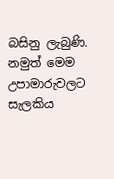බසිනු ලැබුණි. නමුත් මෙම උපාමාරුවලට සැලකිය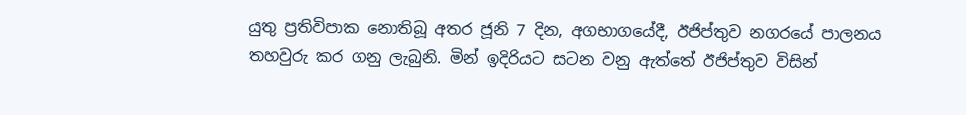යුතු ප්‍රතිවිපාක නොතිබූ අතර ජූනි 7 දින, අගභාගයේදී, ඊජිප්තුව නගරයේ පාලනය තහවුරු කර ගනු ලැබුනි. මින් ඉදිරියට සටන වනු ඇත්තේ ඊජිප්තුව විසින්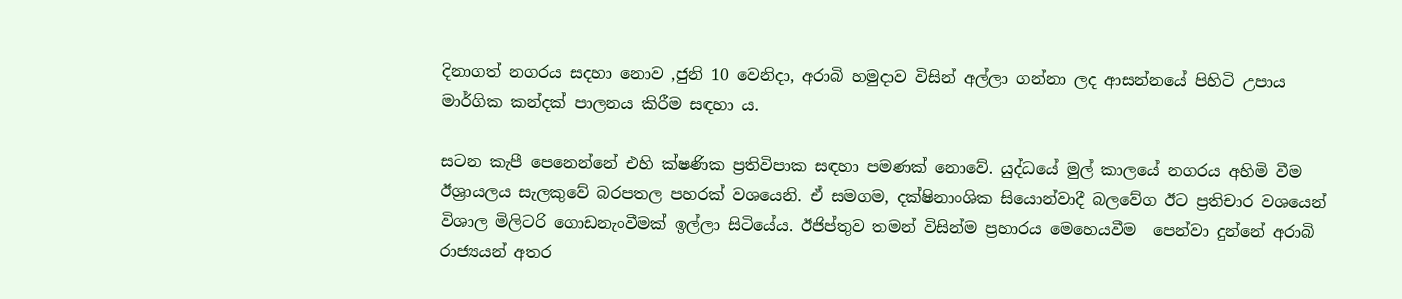දිනාගත් නගරය සදහා නොව ,ජුනි 10 වෙනිදා, අරාබි හමුදාව විසින් අල්ලා ගන්නා ලද ආසන්නයේ පිහිටි උපාය මාර්ගික කන්දක් පාලනය කිරීම සඳහා ය.

සටන කැපී පෙනෙන්නේ එහි ක්ෂණික ප්‍රතිවිපාක සඳහා පමණක් නොවේ. යුද්ධයේ මුල් කාලයේ නගරය අහිමි වීම ඊශ්‍රායලය සැලකුවේ බරපතල පහරක් වශයෙනි. ඒ සමගම, දක්ෂිනාංශික සියොන්වාදී බලවේග ඊට ප්‍රතිචාර වශයෙන් විශාල මිලිටරි ගොඩනැංවීමක් ඉල්ලා සිටියේය. ඊජිප්තුව තමන් විසින්ම ප්‍රහාරය මෙහෙයවීම  පෙන්වා දුන්නේ අරාබි රාජ්‍යයන් අතර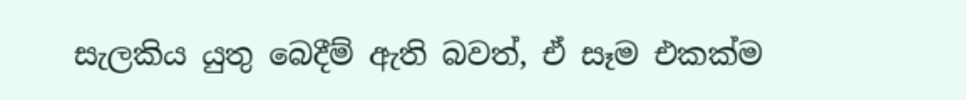සැලකිය යුතු බෙදීම් ඇති බවත්, ඒ සෑම එකක්ම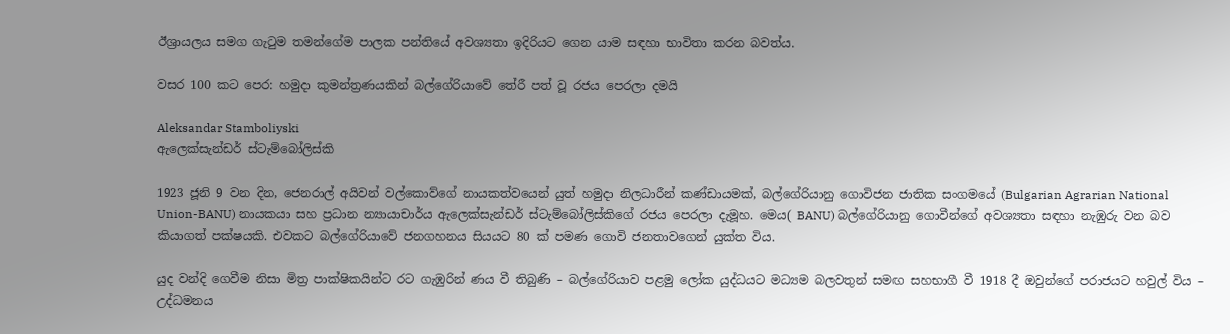ඊශ්‍රායලය සමග ගැටුම තමන්ගේම පාලක පන්තියේ අවශ්‍යතා ඉදිරියට ගෙන යාම සඳහා භාවිතා කරන බවත්ය.

වසර 100 කට පෙර: හමුදා කුමන්ත්‍රණයකින් බල්ගේරියාවේ තේරී පත් වූ රජය පෙරලා දමයි

Aleksandar Stamboliyski
ඇලෙක්සැන්ඩර් ස්ටැම්බෝලිස්කි

1923 ජූනි 9 වන දින, ජෙනරාල් අයිවන් වල්කොව්ගේ නායකත්වයෙන් යුත් හමුදා නිලධාරීන් කණ්ඩායමක්, බල්ගේරියානු ගොවිජන ජාතික සංගමයේ (Bulgarian Agrarian National Union-BANU) නායකයා සහ ප්‍රධාන න්‍යායාචාර්ය ඇලෙක්සැන්ඩර් ස්ටැම්බෝලිස්කිගේ රජය පෙරලා දැමූහ. මෙය( BANU) බල්ගේරියානු ගොවීන්ගේ අවශ්‍යතා සඳහා නැඹුරු වන බව කියාගත් පක්ෂයකි. එවකට බල්ගේරියාවේ ජනගහනය සියයට 80 ක් පමණ ගොවි ජනතාවගෙන් යුක්ත විය.

යුද වන්දි ගෙවීම නිසා මිත්‍ර පාක්ෂිකයින්ට රට ගැඹුරින් ණය වී තිබුණි – බල්ගේරියාව පළමු ලෝක යුද්ධයට මධ්‍යම බලවතුන් සමඟ සහභාගී වී 1918 දී ඔවුන්ගේ පරාජයට හවුල් විය – උද්ධමනය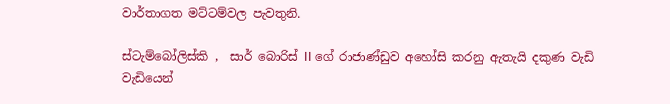වාර්තාගත මට්ටම්වල පැවතුනි.

ස්ටැම්බෝලිස්කි ,  සාර් බොරිස් II ගේ රාජාණ්ඩුව අහෝසි කරනු ඇතැයි දකුණ වැඩි වැඩියෙන්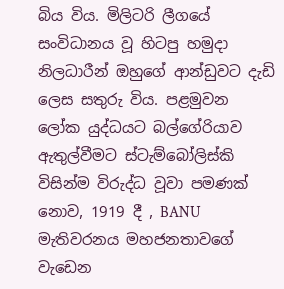බිය විය. මිලිටරි ලීගයේ සංවිධානය වූ හිටපු හමුදා නිලධාරීන් ඔහුගේ ආන්ඩුවට දැඩි ලෙස සතුරු විය. පළමුවන ලෝක යුද්ධයට බල්ගේරියාව ඇතුල්වීමට ස්ටැම්බෝලිස්කි  විසින්ම විරුද්ධ වූවා පමණක් නොව, 1919 දී , BANU මැතිවරනය මහජනතාවගේ වැඩෙන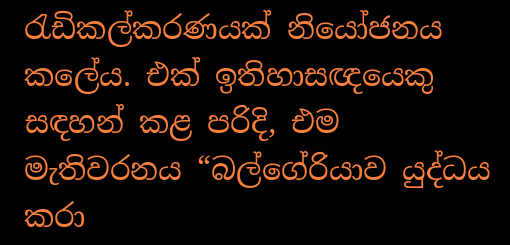රැඩිකල්කරණයක් නියෝජනය කලේය. එක් ඉතිහාසඥයෙකු සඳහන් කළ පරිදි, එම මැතිවරනය “බල්ගේරියාව යුද්ධය කරා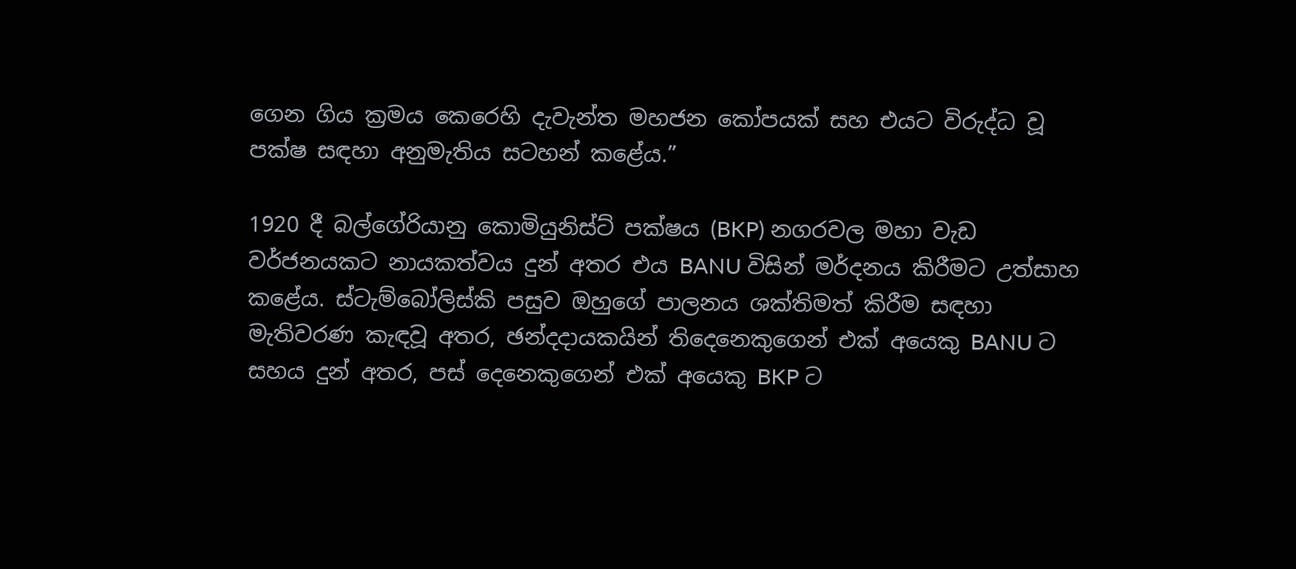ගෙන ගිය ක්‍රමය කෙරෙහි දැවැන්ත මහජන කෝපයක් සහ එයට විරුද්ධ වූ  පක්ෂ සඳහා අනුමැතිය සටහන් කළේය.”

1920 දී බල්ගේරියානු කොමියුනිස්ට් පක්ෂය (BKP) නගරවල මහා වැඩ වර්ජනයකට නායකත්වය දුන් අතර එය BANU විසින් මර්දනය කිරීමට උත්සාහ කළේය. ස්ටැම්බෝලිස්කි පසුව ඔහුගේ පාලනය ශක්තිමත් කිරීම සඳහා මැතිවරණ කැඳවූ අතර, ඡන්දදායකයින් තිදෙනෙකුගෙන් එක් අයෙකු BANU ට සහය දුන් අතර, පස් දෙනෙකුගෙන් එක් අයෙකු BKP ට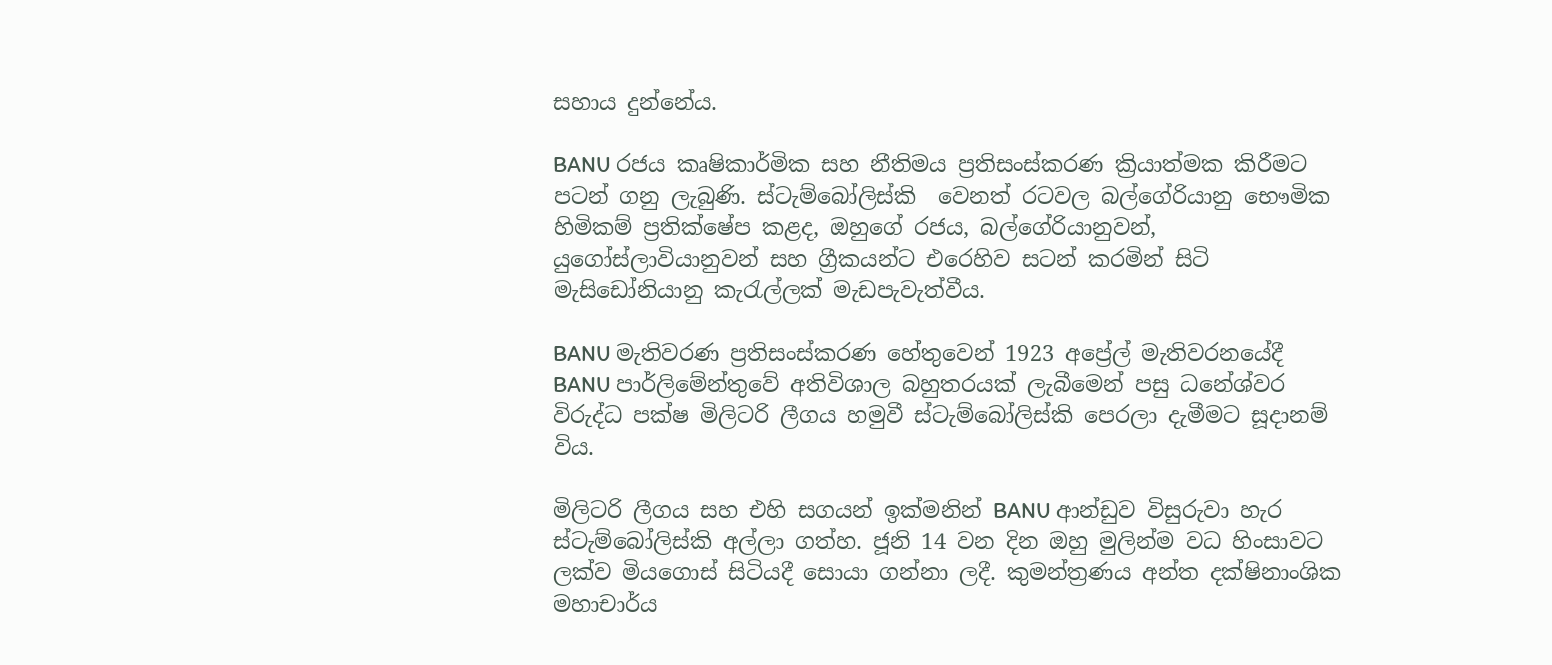සහාය දුන්නේය.

BANU රජය කෘෂිකාර්මික සහ නීතිමය ප්‍රතිසංස්කරණ ක්‍රියාත්මක කිරීමට පටන් ගනු ලැබුණි. ස්ටැම්බෝලිස්කි  වෙනත් රටවල බල්ගේරියානු භෞමික හිමිකම් ප්‍රතික්ෂේප කළද, ඔහුගේ රජය, බල්ගේරියානුවන්, යුගෝස්ලාවියානුවන් සහ ග්‍රීකයන්ට එරෙහිව සටන් කරමින් සිටි මැසිඩෝනියානු කැරැල්ලක් මැඩපැවැත්වීය.

BANU මැතිවරණ ප්‍රතිසංස්කරණ හේතුවෙන් 1923 අප්‍රේල් මැතිවරනයේදී BANU පාර්ලිමේන්තුවේ අතිවිශාල බහුතරයක් ලැබීමෙන් පසු ධනේශ්වර විරුද්ධ පක්ෂ මිලිටරි ලීගය හමුවී ස්ටැම්බෝලිස්කි පෙරලා දැමීමට සූදානම් විය.

මිලිටරි ලීගය සහ එහි සගයන් ඉක්මනින් BANU ආන්ඩුව විසුරුවා හැර ස්ටැම්බෝලිස්කි අල්ලා ගත්හ. ජූනි 14 වන දින ඔහු මුලින්ම වධ හිංසාවට ලක්ව මියගොස් සිටියදී සොයා ගන්නා ලදී. කුමන්ත්‍රණය අන්ත දක්ෂිනාංශික මහාචාර්ය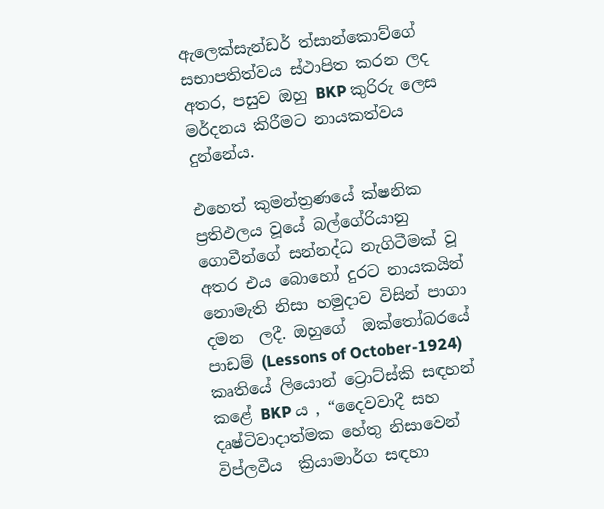ඇලෙක්සැන්ඩර් ත්සාන්කොව්ගේ සභාපතිත්වය ස්ථාපිත කරන ලද අතර, පසුව ඔහු BKP කුරිරු ලෙස මර්දනය කිරීමට නායකත්වය දුන්නේය.

එහෙත් කුමන්ත්‍රණයේ ක්ෂනික ප්‍රතිඵලය වූයේ බල්ගේරියානු ගොවීන්ගේ සන්නද්ධ නැගිටීමක් වූ අතර එය බොහෝ දුරට නායකයින් නොමැති නිසා හමුදාව විසින් පාගා දමන  ලදී. ඔහුගේ  ඔක්තෝබරයේ පාඩම් (Lessons of October-1924) කෘතියේ ලියොන් ට්‍රොට්ස්කි සඳහන් කළේ BKP ය , “දෛවවාදී සහ දෘෂ්ටිවාදාත්මක හේතු නිසාවෙන් විප්ලවීය  ක්‍රියාමාර්ග සඳහා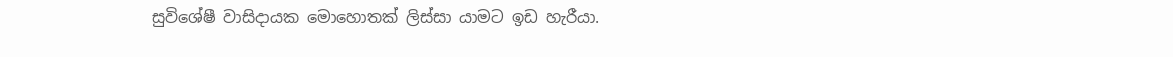සුවිශේෂී වාසිදායක මොහොතක් ලිස්සා යාමට ඉඩ හැරීයා.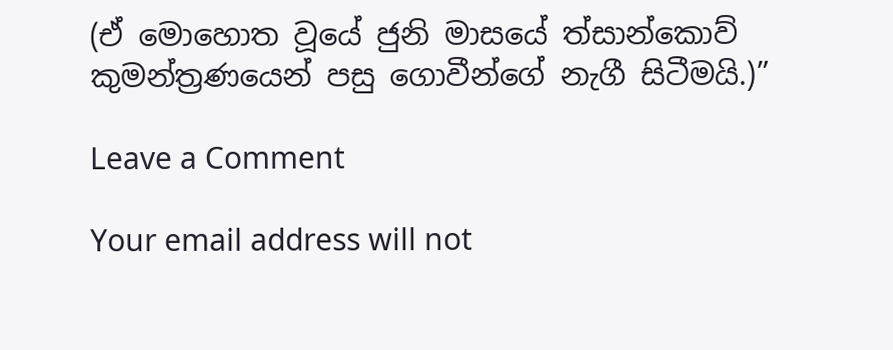(ඒ මොහොත වූයේ ජුනි මාසයේ ත්සාන්කොව් කුමන්ත්‍රණයෙන් පසු ගොවීන්ගේ නැගී සිටීමයි.)”

Leave a Comment

Your email address will not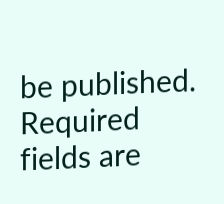be published. Required fields are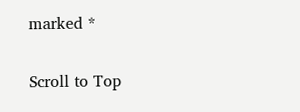marked *

Scroll to Top